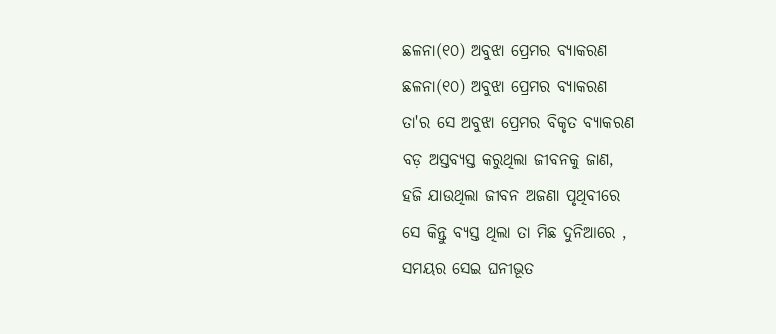ଛଳନା(୧୦) ଅବୁଝା ପ୍ରେମର ବ୍ୟାକରଣ
ଛଳନା(୧୦) ଅବୁଝା ପ୍ରେମର ବ୍ୟାକରଣ
ତା'ର ସେ ଅବୁଝା ପ୍ରେମର ବିକୃତ ବ୍ୟାକରଣ
ବଡ଼ ଅସ୍ତବ୍ୟସ୍ତ କରୁଥିଲା ଜୀବନକୁ ଜାଣ,
ହଜି ଯାଉଥିଲା ଜୀବନ ଅଜଣା ପୃଥିବୀରେ
ସେ କିନ୍ତୁ ବ୍ୟସ୍ତ ଥିଲା ତା ମିଛ ଦୁନିଆରେ ,
ସମୟର ସେଇ ଘନୀଭୂତ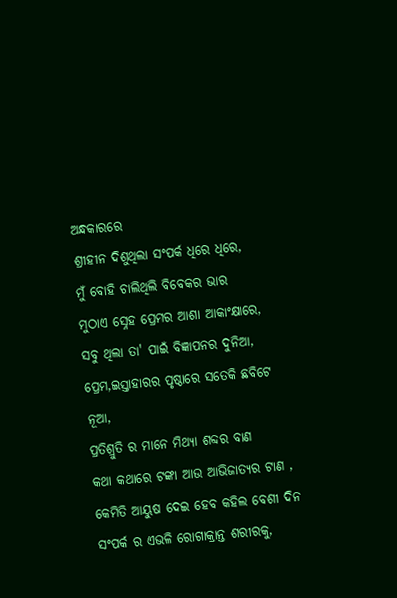ଅନ୍ଧକାରରେ
ଶ୍ରୀହୀନ ଦିଶୁଥିଲା ସଂପର୍କ ଧିରେ ଧିରେ,
ମୁଁ ବୋହି ଚାଲିଥିଲି ବିବେକର ଭାର
ମୁଠାଏ ସ୍ନେହ ପ୍ରେମର ଆଶା ଆକାଂକ୍ଷାରେ,
ସବୁ ଥିଲା ତା' ପାଇଁ ବିଜ୍ଞାପନର ଦୁନିଆ,
ପ୍ରେମ,ଇସ୍ତାହାରର ପୃଷ୍ଠାରେ ସତେକି ଛବିଟେ ନୂଆ,
ପ୍ରତିଶ୍ରୁତି ର ମାନେ ମିଥ୍ୟା ଶବ୍ଦର ବାଣ
କଥା କଥାରେ ଟଙ୍କା ଆଉ ଆଭିଜାତ୍ୟର ଟାଣ ,
କେମିତି ଆୟୁଷ ଦେଇ ହେବ କହିଲ ବେଶୀ ଦିନ
ସଂପର୍କ ର ଏଭଳି ରୋଗାକ୍ରାନ୍ତ ଶରୀରକୁ,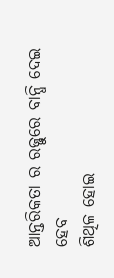ଆନ୍ତରିକତା ର ରଜ୍ଜୁରେ ବାନ୍ଧି ଦେଇ ହେବ
ଶିଥିଳ ହୋଇ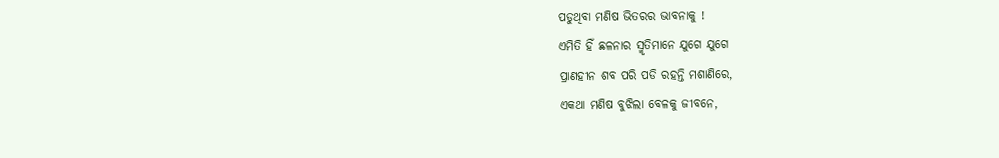ପଡୁଥିବା ମଣିଷ ଭିତରର ଭାବନାକୁ !
ଏମିତି ହିଁ ଛଳନାର ସ୍ମୃତିମାନେ ଯୁଗେ ଯୁଗେ
ପ୍ରାଣହୀନ ଶବ ପରି ପଡି ରହନ୍ତି ମଶାଣିରେ,
ଏକଥା ମଣିଷ ବୁଝିଲା ବେଳକୁ ଜୀବନେ,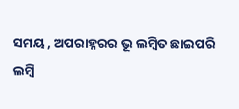ସମୟ , ଅପରାହ୍ନରର ଭୂ ଲମ୍ବିତ ଛାଇପରି
ଲମ୍ବି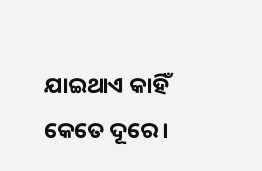ଯାଇଥାଏ କାହିଁ କେତେ ଦୂରେ ।